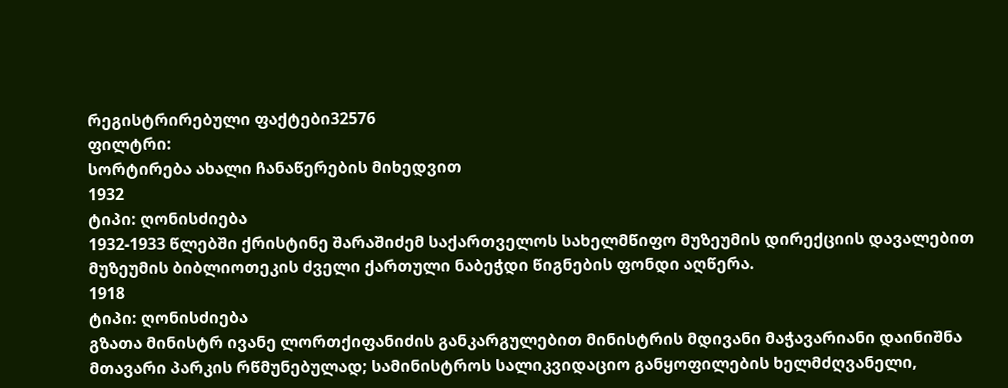რეგისტრირებული ფაქტები32576
ფილტრი:
სორტირება ახალი ჩანაწერების მიხედვით
1932
ტიპი: ღონისძიება
1932-1933 წლებში ქრისტინე შარაშიძემ საქართველოს სახელმწიფო მუზეუმის დირექციის დავალებით მუზეუმის ბიბლიოთეკის ძველი ქართული ნაბეჭდი წიგნების ფონდი აღწერა.
1918
ტიპი: ღონისძიება
გზათა მინისტრ ივანე ლორთქიფანიძის განკარგულებით მინისტრის მდივანი მაჭავარიანი დაინიშნა მთავარი პარკის რწმუნებულად; სამინისტროს სალიკვიდაციო განყოფილების ხელმძღვანელი,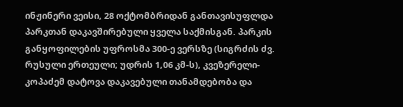ინჟინერი ვეისი, 28 ოქტომბრიდან განთავისუფლდა პარკთან დაკავშირებული ყველა საქმისგან. პარკის განყოფილების უფროსმა 300-ე ვერსზე (სიგრძის ძვ. რუსული ერთეული; უდრის 1,06 კმ-ს), კვეზერელი-კოპაძემ დატოვა დაკავებული თანამდებობა და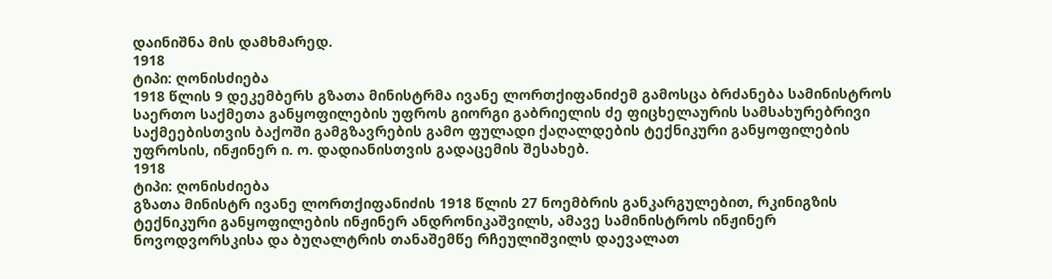დაინიშნა მის დამხმარედ.
1918
ტიპი: ღონისძიება
1918 წლის 9 დეკემბერს გზათა მინისტრმა ივანე ლორთქიფანიძემ გამოსცა ბრძანება სამინისტროს საერთო საქმეთა განყოფილების უფროს გიორგი გაბრიელის ძე ფიცხელაურის სამსახურებრივი საქმეებისთვის ბაქოში გამგზავრების გამო ფულადი ქაღალდების ტექნიკური განყოფილების უფროსის, ინჟინერ ი. ო. დადიანისთვის გადაცემის შესახებ.
1918
ტიპი: ღონისძიება
გზათა მინისტრ ივანე ლორთქიფანიძის 1918 წლის 27 ნოემბრის განკარგულებით, რკინიგზის ტექნიკური განყოფილების ინჟინერ ანდრონიკაშვილს, ამავე სამინისტროს ინჟინერ ნოვოდვორსკისა და ბუღალტრის თანაშემწე რჩეულიშვილს დაევალათ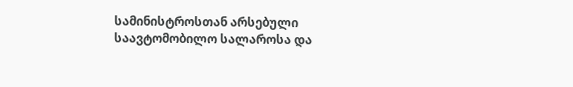სამინისტროსთან არსებული საავტომობილო სალაროსა და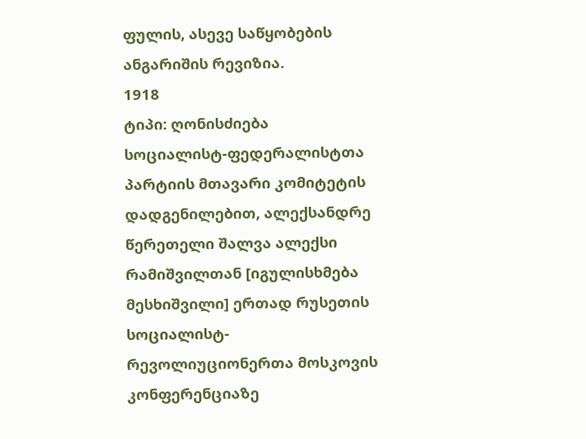ფულის, ასევე საწყობების ანგარიშის რევიზია.
1918
ტიპი: ღონისძიება
სოციალისტ-ფედერალისტთა პარტიის მთავარი კომიტეტის დადგენილებით, ალექსანდრე წერეთელი შალვა ალექსი რამიშვილთან [იგულისხმება მესხიშვილი] ერთად რუსეთის სოციალისტ-რევოლიუციონერთა მოსკოვის კონფერენციაზე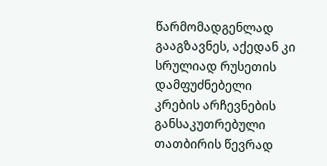წარმომადგენლად გააგზავნეს, აქედან კი სრულიად რუსეთის დამფუძნებელი კრების არჩევნების განსაკუთრებული თათბირის წევრად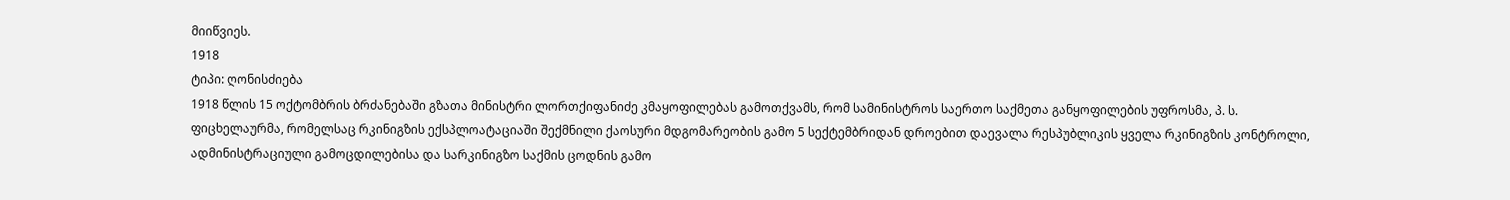მიიწვიეს.
1918
ტიპი: ღონისძიება
1918 წლის 15 ოქტომბრის ბრძანებაში გზათა მინისტრი ლორთქიფანიძე კმაყოფილებას გამოთქვამს, რომ სამინისტროს საერთო საქმეთა განყოფილების უფროსმა, პ. ს. ფიცხელაურმა, რომელსაც რკინიგზის ექსპლოატაციაში შექმნილი ქაოსური მდგომარეობის გამო 5 სექტემბრიდან დროებით დაევალა რესპუბლიკის ყველა რკინიგზის კონტროლი, ადმინისტრაციული გამოცდილებისა და სარკინიგზო საქმის ცოდნის გამო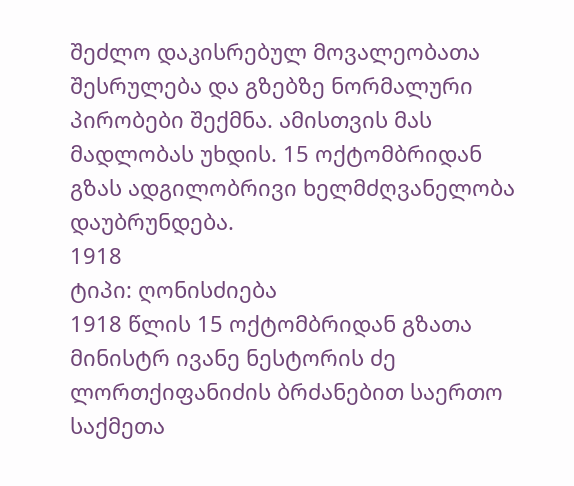შეძლო დაკისრებულ მოვალეობათა შესრულება და გზებზე ნორმალური პირობები შექმნა. ამისთვის მას მადლობას უხდის. 15 ოქტომბრიდან გზას ადგილობრივი ხელმძღვანელობა დაუბრუნდება.
1918
ტიპი: ღონისძიება
1918 წლის 15 ოქტომბრიდან გზათა მინისტრ ივანე ნესტორის ძე ლორთქიფანიძის ბრძანებით საერთო საქმეთა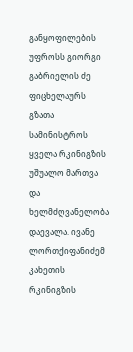განყოფილების უფროსს გიორგი გაბრიელის ძე ფიცხელაურს გზათა სამინისტროს ყველა რკინიგზის უშუალო მართვა და ხელმძღვანელობა დაევალა. ივანე ლორთქიფანიძემ კახეთის რკინიგზის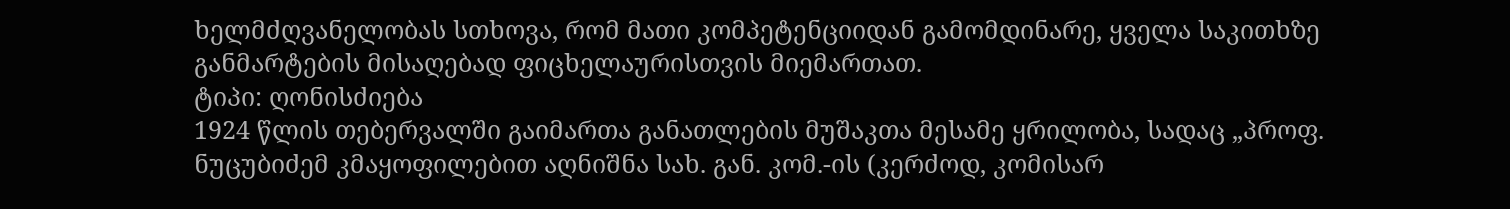ხელმძღვანელობას სთხოვა, რომ მათი კომპეტენციიდან გამომდინარე, ყველა საკითხზე განმარტების მისაღებად ფიცხელაურისთვის მიემართათ.
ტიპი: ღონისძიება
1924 წლის თებერვალში გაიმართა განათლების მუშაკთა მესამე ყრილობა, სადაც „პროფ. ნუცუბიძემ კმაყოფილებით აღნიშნა სახ. გან. კომ.-ის (კერძოდ, კომისარ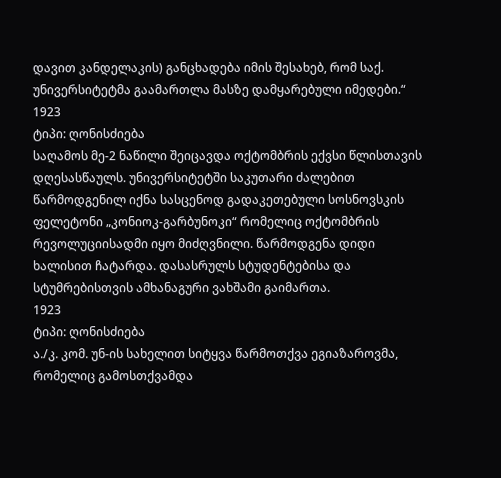დავით კანდელაკის) განცხადება იმის შესახებ, რომ საქ. უნივერსიტეტმა გაამართლა მასზე დამყარებული იმედები.“
1923
ტიპი: ღონისძიება
საღამოს მე-2 ნაწილი შეიცავდა ოქტომბრის ექვსი წლისთავის დღესასწაულს. უნივერსიტეტში საკუთარი ძალებით წარმოდგენილ იქნა სასცენოდ გადაკეთებული სოსნოვსკის ფელეტონი „კონიოკ-გარბუნოკი“ რომელიც ოქტომბრის რევოლუციისადმი იყო მიძღვნილი. წარმოდგენა დიდი ხალისით ჩატარდა. დასასრულს სტუდენტებისა და სტუმრებისთვის ამხანაგური ვახშამი გაიმართა.
1923
ტიპი: ღონისძიება
ა./კ. კომ. უნ-ის სახელით სიტყვა წარმოთქვა ეგიაზაროვმა, რომელიც გამოსთქვამდა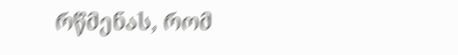რწმენას, რომ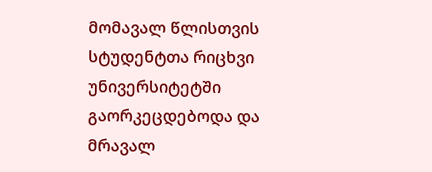მომავალ წლისთვის სტუდენტთა რიცხვი უნივერსიტეტში გაორკეცდებოდა და მრავალ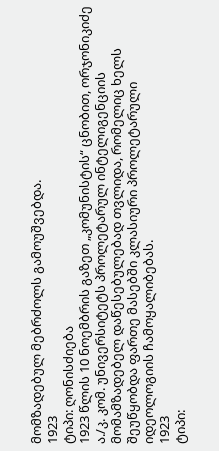მომზადებულ მებრძოლს გამოუშვებდა.
1923
ტიპი: ღონისძიება
1923 წლის 10 ნოემბრის გაზეთ „კომუნისტის“ ცნობით, ორჯონიკიძე ა./კ. კომ. უნივერსიტეტს პროლეტარულ ინტელიგენციის მომამზადებელ დაწესებულებად თვლიდა, რომელიც ხელს შეუწყობდა ფართე მასებში კლასიური პროლეტარული იდეოლოგიის ჩამოყალიბებას.
1923
ტიპი: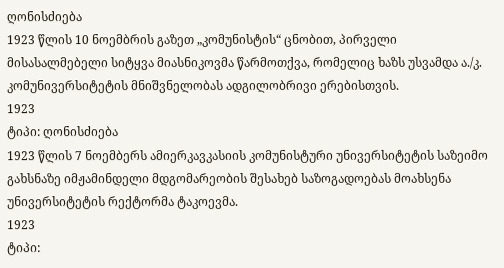ღონისძიება
1923 წლის 10 ნოემბრის გაზეთ „კომუნისტის“ ცნობით, პირველი მისასალმებელი სიტყვა მიასნიკოვმა წარმოთქვა, რომელიც ხაზს უსვამდა ა./კ. კომუნივერსიტეტის მნიშვნელობას ადგილობრივი ერებისთვის.
1923
ტიპი: ღონისძიება
1923 წლის 7 ნოემბერს ამიერკავკასიის კომუნისტური უნივერსიტეტის საზეიმო გახსნაზე იმჟამინდელი მდგომარეობის შესახებ საზოგადოებას მოახსენა უნივერსიტეტის რექტორმა ტაკოევმა.
1923
ტიპი: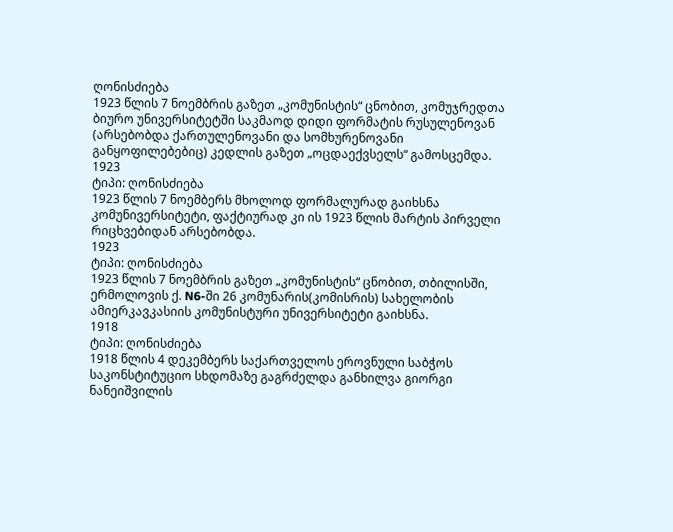ღონისძიება
1923 წლის 7 ნოემბრის გაზეთ „კომუნისტის“ ცნობით, კომუჯრედთა ბიურო უნივერსიტეტში საკმაოდ დიდი ფორმატის რუსულენოვან (არსებობდა ქართულენოვანი და სომხურენოვანი განყოფილებებიც) კედლის გაზეთ „ოცდაექვსელს“ გამოსცემდა.
1923
ტიპი: ღონისძიება
1923 წლის 7 ნოემბერს მხოლოდ ფორმალურად გაიხსნა კომუნივერსიტეტი, ფაქტიურად კი ის 1923 წლის მარტის პირველი რიცხვებიდან არსებობდა.
1923
ტიპი: ღონისძიება
1923 წლის 7 ნოემბრის გაზეთ „კომუნისტის“ ცნობით, თბილისში, ერმოლოვის ქ. N6-ში 26 კომუნარის(კომისრის) სახელობის ამიერკავკასიის კომუნისტური უნივერსიტეტი გაიხსნა.
1918
ტიპი: ღონისძიება
1918 წლის 4 დეკემბერს საქართველოს ეროვნული საბჭოს საკონსტიტუციო სხდომაზე გაგრძელდა განხილვა გიორგი ნანეიშვილის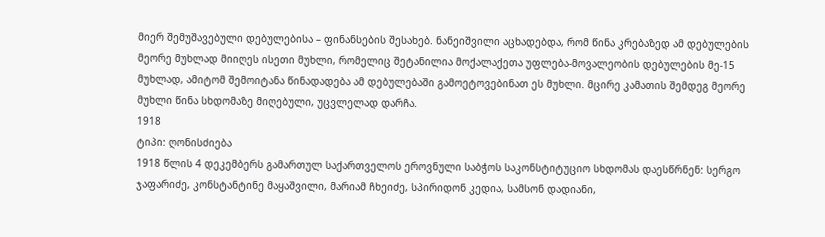მიერ შემუშავებული დებულებისა – ფინანსების შესახებ. ნანეიშვილი აცხადებდა, რომ წინა კრებაზედ ამ დებულების მეორე მუხლად მიიღეს ისეთი მუხლი, რომელიც შეტანილია მოქალაქეთა უფლება-მოვალეობის დებულების მე-15 მუხლად, ამიტომ შემოიტანა წინადადება ამ დებულებაში გამოეტოვებინათ ეს მუხლი. მცირე კამათის შემდეგ მეორე მუხლი წინა სხდომაზე მიღებული, უცვლელად დარჩა.
1918
ტიპი: ღონისძიება
1918 წლის 4 დეკემბერს გამართულ საქართველოს ეროვნული საბჭოს საკონსტიტუციო სხდომას დაესწრნენ: სერგო ჯაფარიძე, კონსტანტინე მაყაშვილი, მარიამ ჩხეიძე, სპირიდონ კედია, სამსონ დადიანი,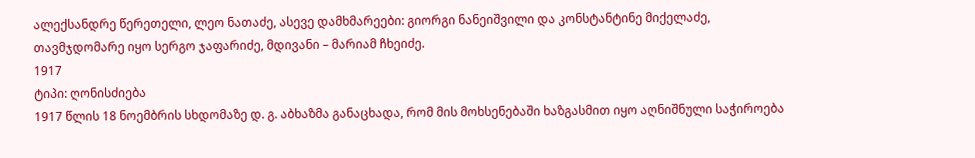ალექსანდრე წერეთელი, ლეო ნათაძე, ასევე დამხმარეები: გიორგი ნანეიშვილი და კონსტანტინე მიქელაძე, თავმჯდომარე იყო სერგო ჯაფარიძე, მდივანი – მარიამ ჩხეიძე.
1917
ტიპი: ღონისძიება
1917 წლის 18 ნოემბრის სხდომაზე დ. გ. აბხაზმა განაცხადა, რომ მის მოხსენებაში ხაზგასმით იყო აღნიშნული საჭიროება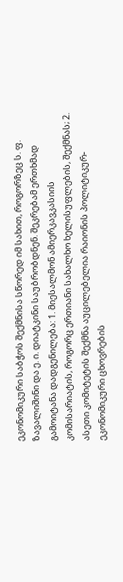ეკონომიკური საბჭოს შექმნისა სწორედ იმ სახით, როგორზეც ს. ფ. ზავალიშინი და ე. ი. დიატკინი საუბრობდნენ. შეკრებამ ერთხმად გამოიტანა დადგენილება: 1. მიესალმონ ამიერკავკასიის კომისარიატის, როგორც ერთიანი სახალხო ხელისუფლების, შექმნას; 2. ასეთი კომიტეტის შექმნა აუცილებელია რაიონის პოლიტიკურ-ეკონომიკური ცხოვრების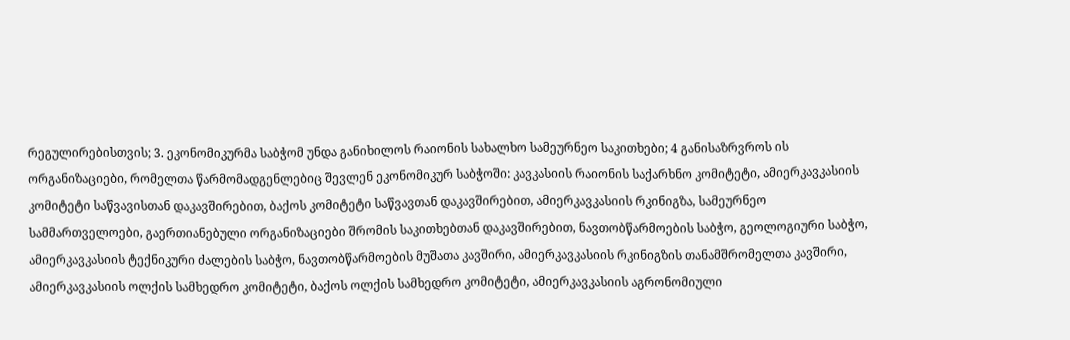რეგულირებისთვის; 3. ეკონომიკურმა საბჭომ უნდა განიხილოს რაიონის სახალხო სამეურნეო საკითხები; 4 განისაზრვროს ის ორგანიზაციები, რომელთა წარმომადგენლებიც შევლენ ეკონომიკურ საბჭოში: კავკასიის რაიონის საქარხნო კომიტეტი, ამიერკავკასიის კომიტეტი საწვავისთან დაკავშირებით, ბაქოს კომიტეტი საწვავთან დაკავშირებით, ამიერკავკასიის რკინიგზა, სამეურნეო სამმართველოები, გაერთიანებული ორგანიზაციები შრომის საკითხებთან დაკავშირებით, ნავთობწარმოების საბჭო, გეოლოგიური საბჭო, ამიერკავკასიის ტექნიკური ძალების საბჭო, ნავთობწარმოების მუშათა კავშირი, ამიერკავკასიის რკინიგზის თანამშრომელთა კავშირი, ამიერკავკასიის ოლქის სამხედრო კომიტეტი, ბაქოს ოლქის სამხედრო კომიტეტი, ამიერკავკასიის აგრონომიული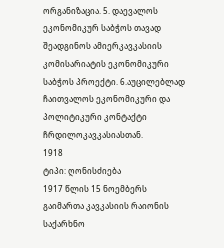ორგანიზაცია. 5. დაევალოს ეკონომიკურ საბჭოს თავად შეადგინოს ამიერკავკასიის კომისარიატის ეკონომიკური საბჭოს პროექტი. 6.აუცილებლად ჩაითვალოს ეკონომიკური და პოლიტიკური კონტაქტი ჩრდილოკავკასიასთან.
1918
ტიპი: ღონისძიება
1917 წლის 15 ნოემბერს გაიმართა კავკასიის რაიონის საქარხნო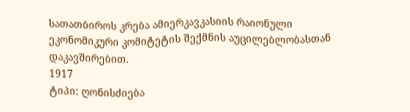სათათბიროს კრება ამიერკავკასიის რაიონული ეკონომიკური კომიტეტის შექმნის აუცილებლობასთან დაკავშირებით.
1917
ტიპი: ღონისძიება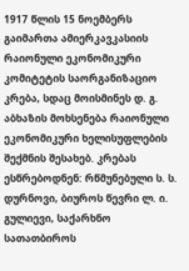1917 წლის 15 ნოემბერს გაიმართა ამიერკავკასიის რაიონული ეკონომიკური კომიტეტის საორგანიზაციო კრება, სდაც მოისმინეს დ. გ. აბხაზის მოხსენება რაიონული ეკონომიკური ხელისუფლების შექმნის შესახებ. კრებას ესწრებოდნენ: რწმუნებული ს. ს. დურნოვი, ბიუროს წევრი ლ. ი. გულიევი, საქარხნო სათათბიროს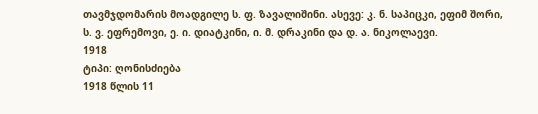თავმჯდომარის მოადგილე ს. ფ. ზავალიშინი. ასევე: კ. ნ. საპიცკი, ეფიმ შორი, ს. ვ. ეფრემოვი, ე. ი. დიატკინი, ი. მ. დრაკინი და დ. ა. ნიკოლაევი.
1918
ტიპი: ღონისძიება
1918 წლის 11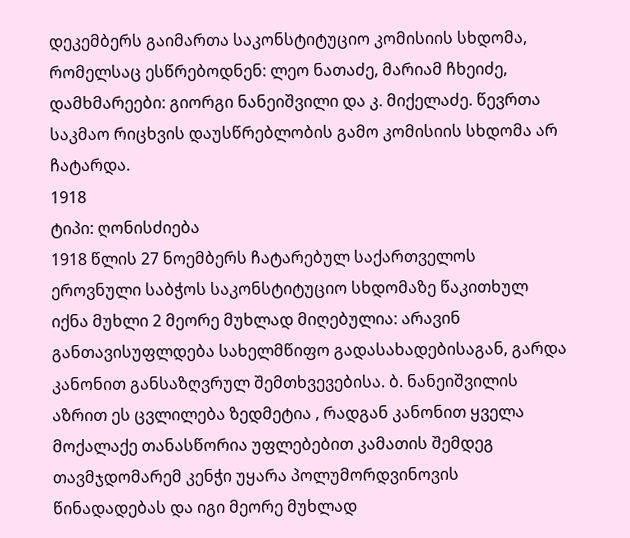დეკემბერს გაიმართა საკონსტიტუციო კომისიის სხდომა, რომელსაც ესწრებოდნენ: ლეო ნათაძე, მარიამ ჩხეიძე, დამხმარეები: გიორგი ნანეიშვილი და კ. მიქელაძე. წევრთა საკმაო რიცხვის დაუსწრებლობის გამო კომისიის სხდომა არ ჩატარდა.
1918
ტიპი: ღონისძიება
1918 წლის 27 ნოემბერს ჩატარებულ საქართველოს ეროვნული საბჭოს საკონსტიტუციო სხდომაზე წაკითხულ იქნა მუხლი 2 მეორე მუხლად მიღებულია: არავინ განთავისუფლდება სახელმწიფო გადასახადებისაგან, გარდა კანონით განსაზღვრულ შემთხვევებისა. ბ. ნანეიშვილის აზრით ეს ცვლილება ზედმეტია , რადგან კანონით ყველა მოქალაქე თანასწორია უფლებებით კამათის შემდეგ თავმჯდომარემ კენჭი უყარა პოლუმორდვინოვის წინადადებას და იგი მეორე მუხლად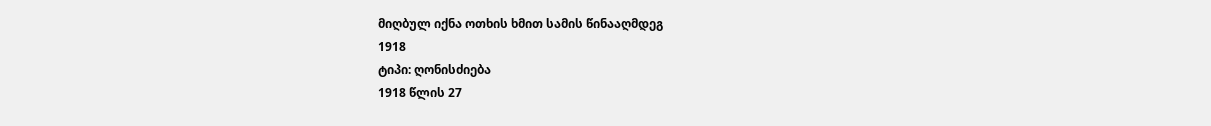მიღბულ იქნა ოთხის ხმით სამის წინააღმდეგ
1918
ტიპი: ღონისძიება
1918 წლის 27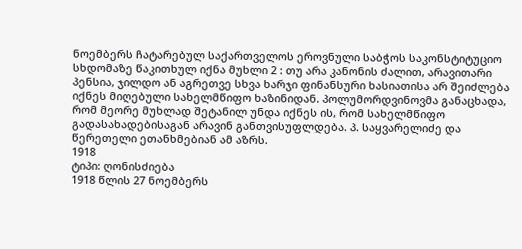ნოემბერს ჩატარებულ საქართველოს ეროვნული საბჭოს საკონსტიტუციო სხდომაზე წაკითხულ იქნა მუხლი 2 : თუ არა კანონის ძალით, არავითარი პენსია, ჯილდო ან აგრეთვე სხვა ხარჯი ფინანსური ხასიათისა არ შეიძლება იქნეს მიღებული სახელმწიფო ხაზინიდან. პოლუმორდვინოვმა განაცხადა, რომ მეორე მუხლად შეტანილ უნდა იქნეს ის, რომ სახელმწიფო გადასახადებისაგან არავინ განთვისუფლდება. პ. საყვარელიძე და წერეთელი ეთანხმებიან ამ აზრს.
1918
ტიპი: ღონისძიება
1918 წლის 27 ნოემბერს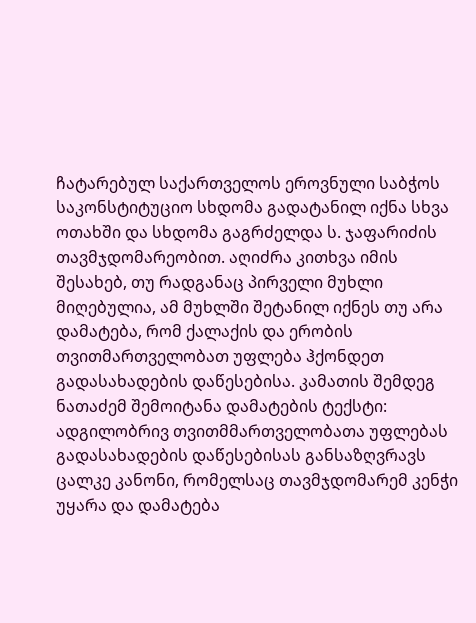ჩატარებულ საქართველოს ეროვნული საბჭოს საკონსტიტუციო სხდომა გადატანილ იქნა სხვა ოთახში და სხდომა გაგრძელდა ს. ჯაფარიძის თავმჯდომარეობით. აღიძრა კითხვა იმის შესახებ, თუ რადგანაც პირველი მუხლი მიღებულია, ამ მუხლში შეტანილ იქნეს თუ არა დამატება, რომ ქალაქის და ერობის თვითმართველობათ უფლება ჰქონდეთ გადასახადების დაწესებისა. კამათის შემდეგ ნათაძემ შემოიტანა დამატების ტექსტი: ადგილობრივ თვითმმართველობათა უფლებას გადასახადების დაწესებისას განსაზღვრავს ცალკე კანონი, რომელსაც თავმჯდომარემ კენჭი უყარა და დამატება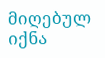მიღებულ იქნა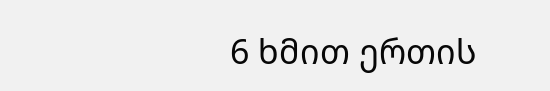6 ხმით ერთის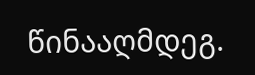წინააღმდეგ.